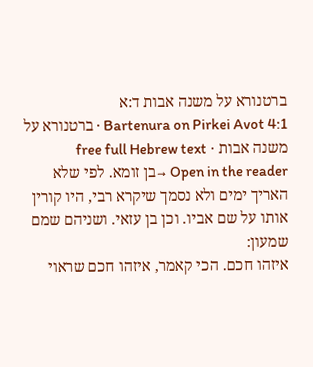ברטנורא על משנה אבות ד:א
Bartenura on Pirkei Avot 4:1 · ברטנורא על משנה אבות · free full Hebrew text
Open in the reader →בן זומא. לפי שלא האריך ימים ולא נסמך שיקרא רבי, היו קורין אותו על שם אביו. וכן בן עזאי. ושניהם שמם שמעון:
איזהו חכם. הכי קאמר, איזהו חכם שראוי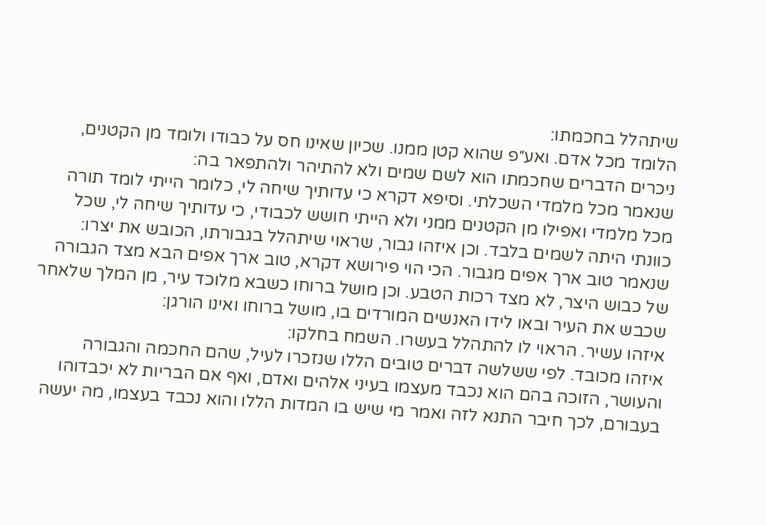שיתהלל בחכמתו:
הלומד מכל אדם. ואע״פ שהוא קטן ממנו. שכיון שאינו חס על כבודו ולומד מן הקטנים, ניכרים הדברים שחכמתו הוא לשם שמים ולא להתיהר ולהתפאר בה:
שנאמר מכל מלמדי השכלתי. וסיפא דקרא כי עדותיך שיחה לי, כלומר הייתי לומד תורה מכל מלמדי ואפילו מן הקטנים ממני ולא הייתי חושש לכבודי, כי עדותיך שיחה לי, שכל כוונתי היתה לשמים בלבד. וכן איזהו גבור, שראוי שיתהלל בגבורתו, הכובש את יצרו:
שנאמר טוב ארך אפים מגבור. הכי הוי פירושא דקרא, טוב ארך אפים הבא מצד הגבורה של כבוש היצר, לא מצד רכות הטבע. וכן מושל ברוחו כשבא מלוכד עיר, מן המלך שלאחר שכבש את העיר ובאו לידו האנשים המורדים בו, מושל ברוחו ואינו הורגן:
איזהו עשיר. הראוי לו להתהלל בעשרו. השמח בחלקו:
איזהו מכובד. לפי ששלשה דברים טובים הללו שנזכרו לעיל, שהם החכמה והגבורה והעושר, הזוכה בהם הוא נכבד מעצמו בעיני אלהים ואדם, ואף אם הבריות לא יכבדוהו בעבורם, לכך חיבר התנא לזה ואמר מי שיש בו המדות הללו והוא נכבד בעצמו, מה יעשה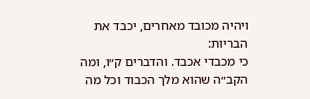ויהיה מכובד מאחרים, יכבד את הבריות:
כי מכבדי אכבד. והדברים ק״ו, ומה הקב״ה שהוא מלך הכבוד וכל מה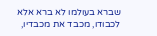שברא בעולמו לא ברא אלא לכבודו, מכבד את מכבדיו,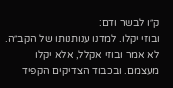ק״ו לבשר ודם:
ובוזי יקלו. למדנו ענותנותו של הקב״ה. לא אמר ובוזי אקלל, אלא יקלו מעצמם. ובכבוד הצדיקים הקפיד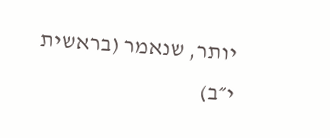יותר, שנאמר (בראשית י״ב)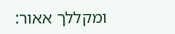ומקללך אאור: